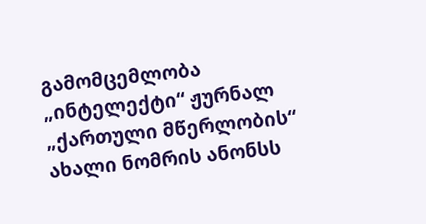გამომცემლობა „ინტელექტი“ ჟურნალ „ქართული მწერლობის“ ახალი ნომრის ანონსს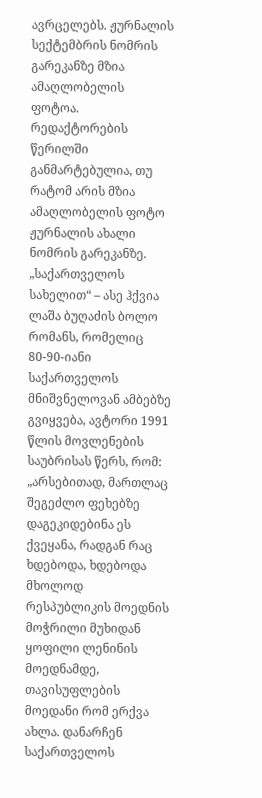ავრცელებს. ჟურნალის სექტემბრის ნომრის გარეკანზე მზია ამაღლობელის ფოტოა.
რედაქტორების წერილში განმარტებულია, თუ რატომ არის მზია ამაღლობელის ფოტო ჟურნალის ახალი ნომრის გარეკანზე.
„საქართველოს სახელით“ – ასე ჰქვია ლაშა ბუღაძის ბოლო რომანს, რომელიც 80-90-იანი საქართველოს მნიშვნელოვან ამბებზე გვიყვება, ავტორი 1991 წლის მოვლენების საუბრისას წერს, რომ: „არსებითად, მართლაც შეგეძლო ფეხებზე დაგეკიდებინა ეს ქვეყანა, რადგან რაც ხდებოდა, ხდებოდა მხოლოდ რესპუბლიკის მოედნის მოჭრილი მუხიდან ყოფილი ლენინის მოედნამდე, თავისუფლების მოედანი რომ ერქვა ახლა. დანარჩენ საქართველოს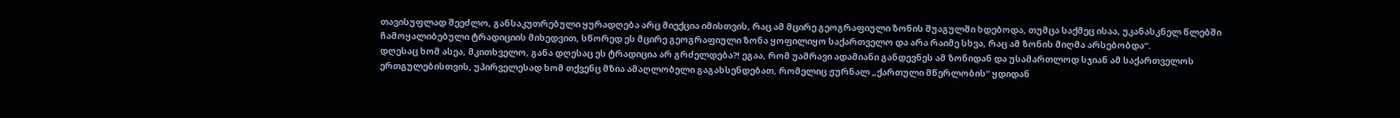თავისუფლად შეეძლო, განსაკუთრებული ყურადღება არც მიექცია იმისთვის, რაც ამ მცირე გეოგრაფიული ზონის შუაგულში ხდებოდა, თუმცა საქმეც ისაა, უკანასკნელ წლებში ჩამოყალიბებული ტრადიციის მიხედვით, სწორედ ეს მცირე გეოგრაფიული ზონა ყოფილიყო საქართველო და არა რაიმე სხვა, რაც ამ ზონის მიღმა არსებობდა“.
დღესაც ხომ ასეა, მკითხველო, განა დღესაც ეს ტრადიცია არ გრძელდება?! ეგაა, რომ უამრავი ადამიანი განდევნეს ამ ზონიდან და უსამართლოდ სჯიან ამ საქართველოს ერთგულებისთვის, უპირველესად ხომ თქვენც მზია ამაღლობელი გაგახსენდებათ, რომელიც ჟურნალ „ქართული მწერლობის“ ყდიდან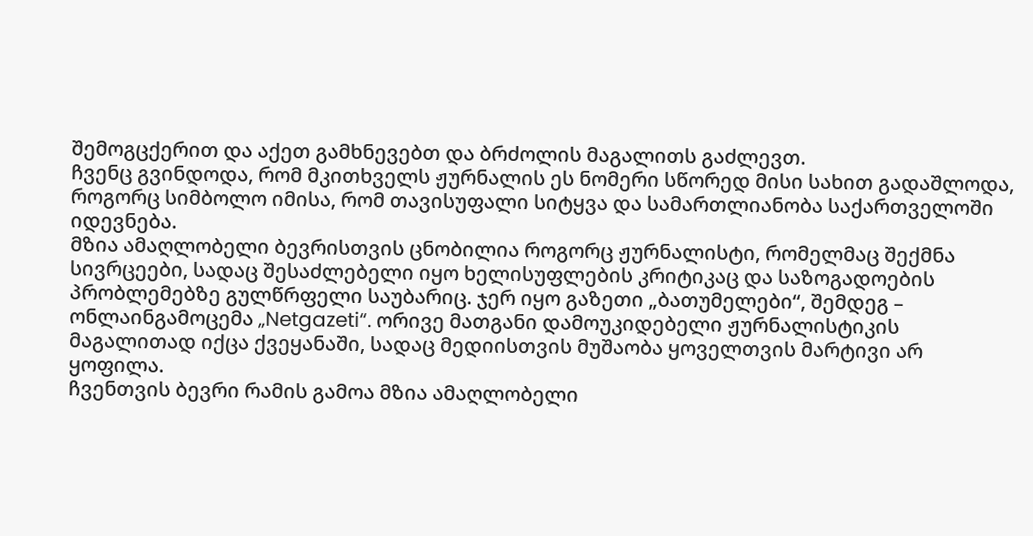შემოგცქერით და აქეთ გამხნევებთ და ბრძოლის მაგალითს გაძლევთ.
ჩვენც გვინდოდა, რომ მკითხველს ჟურნალის ეს ნომერი სწორედ მისი სახით გადაშლოდა, როგორც სიმბოლო იმისა, რომ თავისუფალი სიტყვა და სამართლიანობა საქართველოში იდევნება.
მზია ამაღლობელი ბევრისთვის ცნობილია როგორც ჟურნალისტი, რომელმაც შექმნა სივრცეები, სადაც შესაძლებელი იყო ხელისუფლების კრიტიკაც და საზოგადოების პრობლემებზე გულწრფელი საუბარიც. ჯერ იყო გაზეთი „ბათუმელები“, შემდეგ – ონლაინგამოცემა „Netgazeti“. ორივე მათგანი დამოუკიდებელი ჟურნალისტიკის მაგალითად იქცა ქვეყანაში, სადაც მედიისთვის მუშაობა ყოველთვის მარტივი არ ყოფილა.
ჩვენთვის ბევრი რამის გამოა მზია ამაღლობელი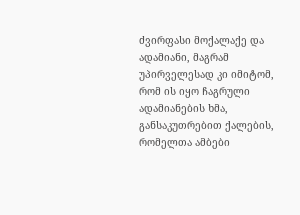ძვირფასი მოქალაქე და ადამიანი, მაგრამ უპირველესად კი იმიტომ, რომ ის იყო ჩაგრული ადამიანების ხმა, განსაკუთრებით ქალების, რომელთა ამბები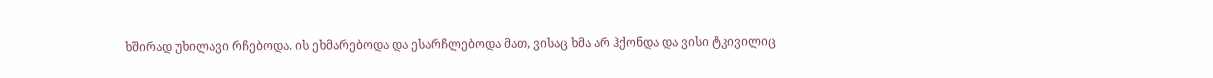ხშირად უხილავი რჩებოდა. ის ეხმარებოდა და ესარჩლებოდა მათ, ვისაც ხმა არ ჰქონდა და ვისი ტკივილიც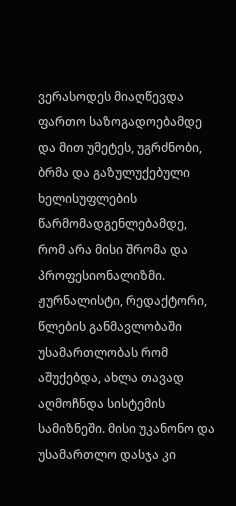ვერასოდეს მიაღწევდა ფართო საზოგადოებამდე და მით უმეტეს, უგრძნობი, ბრმა და გაზულუქებული ხელისუფლების წარმომადგენლებამდე, რომ არა მისი შრომა და პროფესიონალიზმი.
ჟურნალისტი, რედაქტორი, წლების განმავლობაში უსამართლობას რომ აშუქებდა, ახლა თავად აღმოჩნდა სისტემის სამიზნეში. მისი უკანონო და უსამართლო დასჯა კი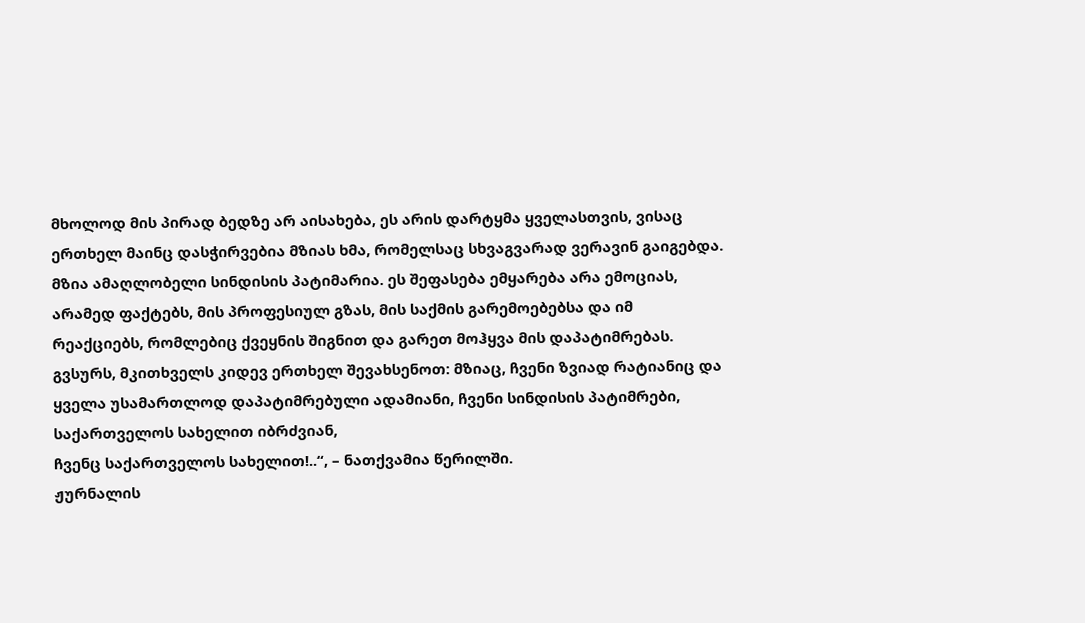მხოლოდ მის პირად ბედზე არ აისახება, ეს არის დარტყმა ყველასთვის, ვისაც ერთხელ მაინც დასჭირვებია მზიას ხმა, რომელსაც სხვაგვარად ვერავინ გაიგებდა.
მზია ამაღლობელი სინდისის პატიმარია. ეს შეფასება ემყარება არა ემოციას, არამედ ფაქტებს, მის პროფესიულ გზას, მის საქმის გარემოებებსა და იმ რეაქციებს, რომლებიც ქვეყნის შიგნით და გარეთ მოჰყვა მის დაპატიმრებას.
გვსურს, მკითხველს კიდევ ერთხელ შევახსენოთ: მზიაც, ჩვენი ზვიად რატიანიც და ყველა უსამართლოდ დაპატიმრებული ადამიანი, ჩვენი სინდისის პატიმრები, საქართველოს სახელით იბრძვიან,
ჩვენც საქართველოს სახელით!..“, – ნათქვამია წერილში.
ჟურნალის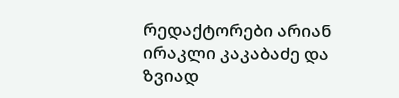რედაქტორები არიან ირაკლი კაკაბაძე და ზვიად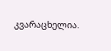კვარაცხელია.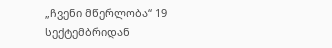„ჩვენი მწერლობა“ 19 სექტემბრიდან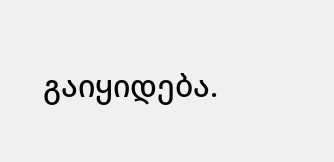გაიყიდება.